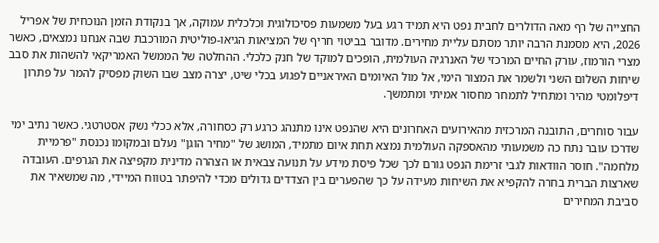החצייה של רף מאה הדולרים לחבית נפט היא תמיד רגע בעל משמעות פסיכולוגית וכלכלית עמוקה, אך בנקודת הזמן הנוכחית של אפריל 2026, היא מסמנת הרבה יותר מסתם עליית מחירים. מדובר בביטוי חריף של המציאות הגיאו-פוליטית המורכבת שבה אנחנו נמצאים, כאשר מצרי הורמוז, עורק החיים המרכזי של האנרגיה העולמית, הופכים למוקד של חנק כלכלי. ההחלטה של הממשל האמריקאי להשהות את סבב שיחות השלום השני ולשמר את המצור הימי, אל מול האיומים האיראניים לפגוע בכלי שיט, יצרה מצב שבו השוק מפסיק להמר על פתרון דיפלומטי מהיר ומתחיל לתמחר מחסור אמיתי ומתמשך.

עבור סוחרים, התובנה המרכזית מהאירועים האחרונים היא שהנפט אינו מתנהג כרגע רק כסחורה, אלא ככלי נשק אסטרטגי. כאשר נתיב ימי שדרכו עובר נתח כה משמעותי מהאספקה העולמית נמצא תחת איום מתמיד, המושג של "מחיר הוגן" נעלם ובמקומו נכנסת "פרמיית מלחמה". חוסר הוודאות לגבי זרימת הנפט גורם לכך שכל פיסת מידע על תנועה צבאית או הצהרה מדינית מקפיצה את הגרפים. העובדה שארצות הברית בחרה להקפיא את השיחות מעידה על כך שהפערים בין הצדדים גדולים מכדי להיפתר בטווח המיידי, מה שמשאיר את סביבת המחירים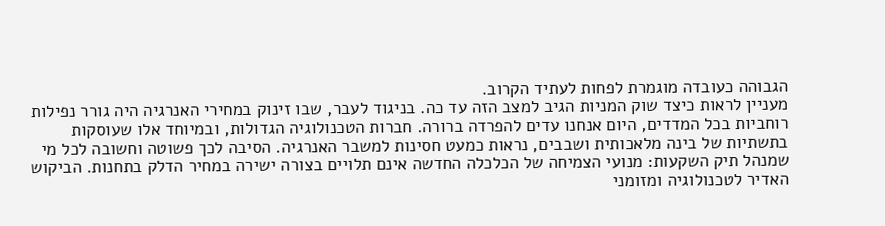הגבוהה כעובדה מוגמרת לפחות לעתיד הקרוב.
מעניין לראות כיצד שוק המניות הגיב למצב הזה עד כה. בניגוד לעבר, שבו זינוק במחירי האנרגיה היה גורר נפילות רוחביות בכל המדדים, היום אנחנו עדים להפרדה ברורה. חברות הטכנולוגיה הגדולות, ובמיוחד אלו שעוסקות בתשתיות של בינה מלאכותית ושבבים, נראות כמעט חסינות למשבר האנרגיה. הסיבה לכך פשוטה וחשובה לכל מי שמנהל תיק השקעות: מנועי הצמיחה של הכלכלה החדשה אינם תלויים בצורה ישירה במחיר הדלק בתחנות. הביקוש האדיר לטכנולוגיה ומזומני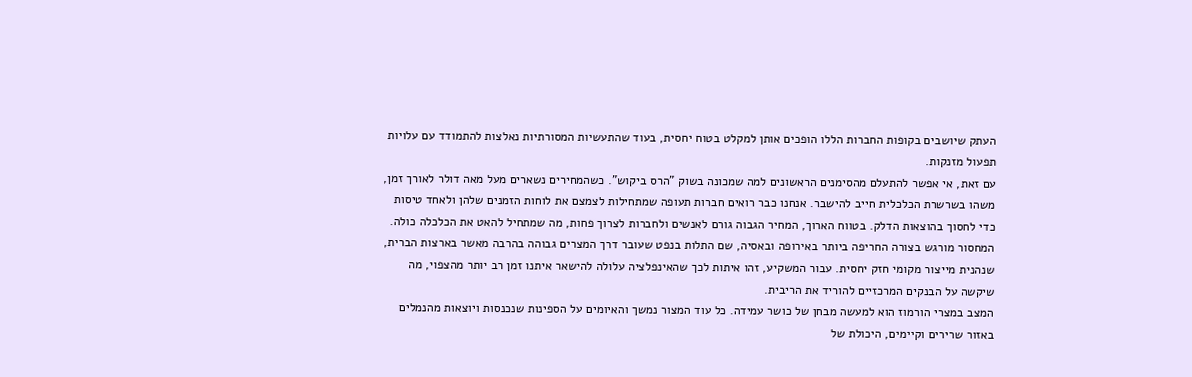העתק שיושבים בקופות החברות הללו הופכים אותן למקלט בטוח יחסית, בעוד שהתעשיות המסורתיות נאלצות להתמודד עם עלויות תפעול מזנקות.
עם זאת, אי אפשר להתעלם מהסימנים הראשונים למה שמכונה בשוק "הרס ביקוש". כשהמחירים נשארים מעל מאה דולר לאורך זמן, משהו בשרשרת הכלכלית חייב להישבר. אנחנו כבר רואים חברות תעופה שמתחילות לצמצם את לוחות הזמנים שלהן ולאחד טיסות כדי לחסוך בהוצאות הדלק. בטווח הארוך, המחיר הגבוה גורם לאנשים ולחברות לצרוך פחות, מה שמתחיל להאט את הכלכלה כולה. המחסור מורגש בצורה החריפה ביותר באירופה ובאסיה, שם התלות בנפט שעובר דרך המצרים גבוהה בהרבה מאשר בארצות הברית, שנהנית מייצור מקומי חזק יחסית. עבור המשקיע, זהו איתות לכך שהאינפלציה עלולה להישאר איתנו זמן רב יותר מהצפוי, מה שיקשה על הבנקים המרכזיים להוריד את הריבית.
המצב במצרי הורמוז הוא למעשה מבחן של כושר עמידה. כל עוד המצור נמשך והאיומים על הספינות שנכנסות ויוצאות מהנמלים באזור שרירים וקיימים, היכולת של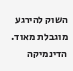השוק להירגע מוגבלת מאוד. הדינמיקה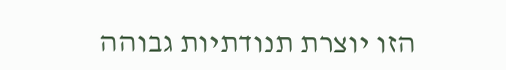הזו יוצרת תנודתיות גבוהה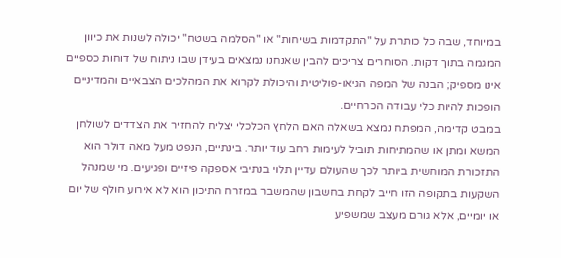במיוחד, שבה כל כותרת על "התקדמות בשיחות" או "הסלמה בשטח" יכולה לשנות את כיוון המגמה בתוך דקות. הסוחרים צריכים להבין שאנחנו נמצאים בעידן שבו ניתוח של דוחות כספיים אינו מספיק; הבנה של המפה הגיאו-פוליטית והיכולת לקרוא את המהלכים הצבאיים והמדיניים הופכות להיות כלי עבודה הכרחיים.
במבט קדימה, המפתח נמצא בשאלה האם הלחץ הכלכלי יצליח להחזיר את הצדדים לשולחן המשא ומתן או שהמתיחות תוביל לעימות רחב עוד יותר. בינתיים, הנפט מעל מאה דולר הוא התזכורת המוחשית ביותר לכך שהעולם עדיין תלוי בנתיבי אספקה פיזיים ופגיעים. מי שמנהל השקעות בתקופה הזו חייב לקחת בחשבון שהמשבר במזרח התיכון הוא לא אירוע חולף של יום או יומיים, אלא גורם מעצב שמשפיע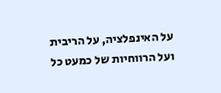על האינפלציה, על הריבית ועל הרווחיות של כמעט כל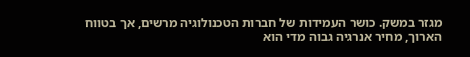מגזר במשק. כושר העמידות של חברות הטכנולוגיה מרשים, אך בטווח הארוך, מחיר אנרגיה גבוה מדי הוא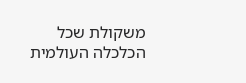משקולת שכל הכלכלה העולמית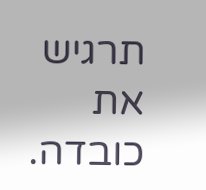תרגיש את כובדה.